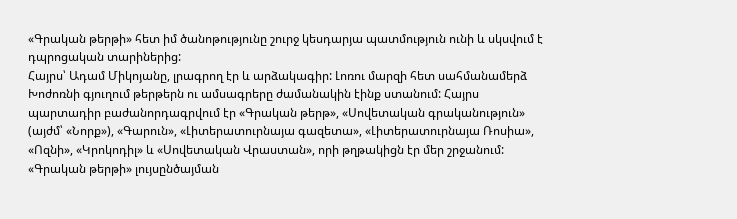«Գրական թերթի» հետ իմ ծանոթությունը շուրջ կեսդարյա պատմություն ունի և սկսվում է դպրոցական տարիներից:
Հայրս՝ Ադամ Միկոյանը, լրագրող էր և արձակագիր: Լոռու մարզի հետ սահմանամերձ Խոժոռնի գյուղում թերթերն ու ամսագրերը ժամանակին էինք ստանում: Հայրս պարտադիր բաժանորդագրվում էր «Գրական թերթ», «Սովետական գրականություն» (այժմ՝ «Նորք»), «Գարուն», «Լիտերատուրնայա գազետա», «Լիտերատուրնայա Ռոսիա», «Ոզնի», «Կրոկոդիլ» և «Սովետական Վրաստան», որի թղթակիցն էր մեր շրջանում: «Գրական թերթի» լույսընծայման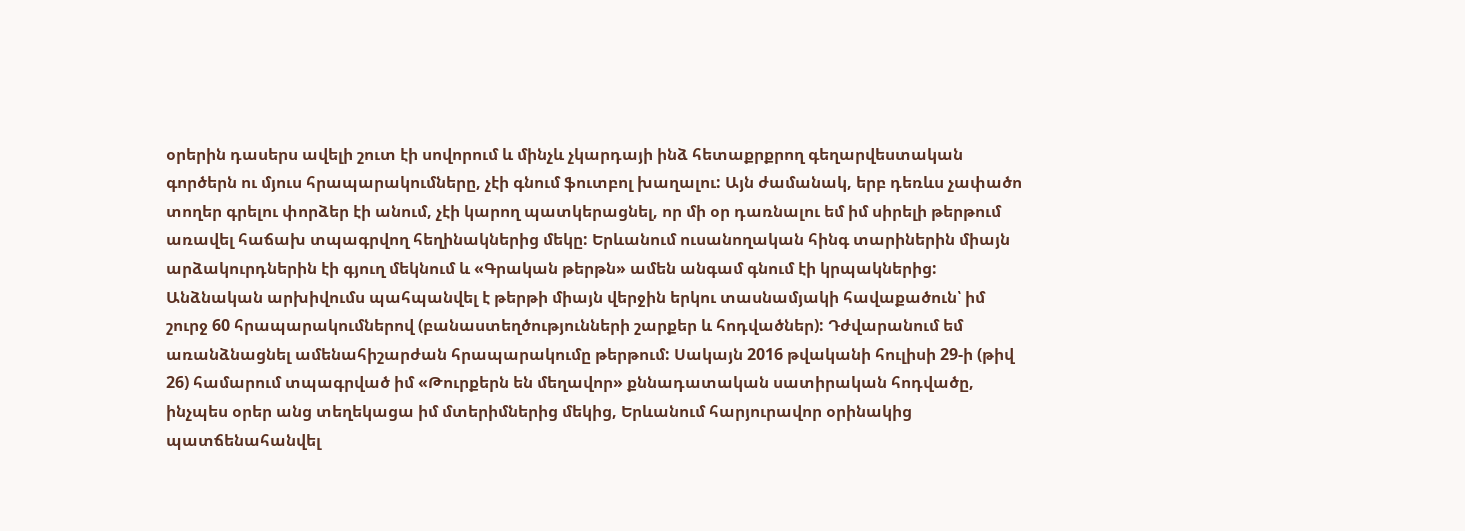օրերին դասերս ավելի շուտ էի սովորում և մինչև չկարդայի ինձ հետաքրքրող գեղարվեստական գործերն ու մյուս հրապարակումները, չէի գնում ֆուտբոլ խաղալու: Այն ժամանակ, երբ դեռևս չափածո տողեր գրելու փորձեր էի անում, չէի կարող պատկերացնել, որ մի օր դառնալու եմ իմ սիրելի թերթում առավել հաճախ տպագրվող հեղինակներից մեկը: Երևանում ուսանողական հինգ տարիներին միայն արձակուրդներին էի գյուղ մեկնում և «Գրական թերթն» ամեն անգամ գնում էի կրպակներից: Անձնական արխիվումս պահպանվել է թերթի միայն վերջին երկու տասնամյակի հավաքածուն՝ իմ շուրջ 60 հրապարակումներով (բանաստեղծությունների շարքեր և հոդվածներ): Դժվարանում եմ առանձնացնել ամենահիշարժան հրապարակումը թերթում: Սակայն 2016 թվականի հուլիսի 29-ի (թիվ 26) համարում տպագրված իմ «Թուրքերն են մեղավոր» քննադատական սատիրական հոդվածը, ինչպես օրեր անց տեղեկացա իմ մտերիմներից մեկից, Երևանում հարյուրավոր օրինակից պատճենահանվել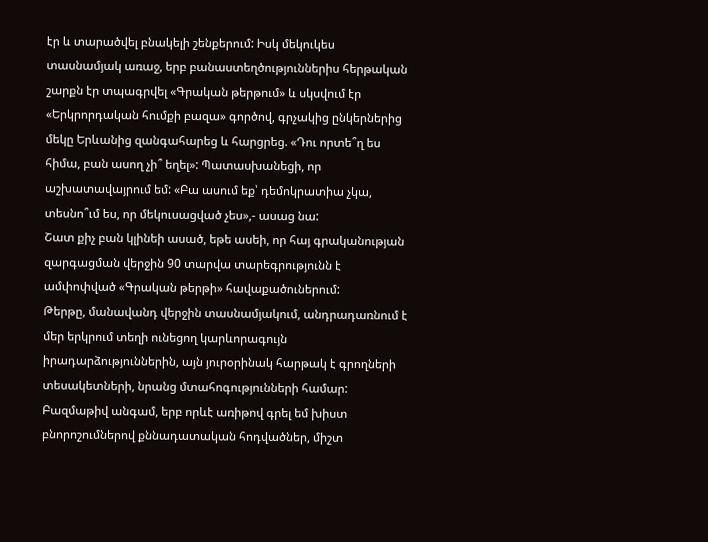էր և տարածվել բնակելի շենքերում: Իսկ մեկուկես տասնամյակ առաջ, երբ բանաստեղծություններիս հերթական շարքն էր տպագրվել «Գրական թերթում» և սկսվում էր «Երկրորդական հումքի բազա» գործով, գրչակից ընկերներից մեկը Երևանից զանգահարեց և հարցրեց. «Դու որտե՞ղ ես հիմա, բան ասող չի՞ եղել»: Պատասխանեցի, որ աշխատավայրում եմ: «Բա ասում եք՝ դեմոկրատիա չկա, տեսնո՞ւմ ես, որ մեկուսացված չես»,- ասաց նա:
Շատ քիչ բան կլինեի ասած, եթե ասեի, որ հայ գրականության զարգացման վերջին 90 տարվա տարեգրությունն է ամփոփված «Գրական թերթի» հավաքածուներում:
Թերթը, մանավանդ վերջին տասնամյակում, անդրադառնում է մեր երկրում տեղի ունեցող կարևորագույն իրադարձություններին, այն յուրօրինակ հարթակ է գրողների տեսակետների, նրանց մտահոգությունների համար: Բազմաթիվ անգամ, երբ որևէ առիթով գրել եմ խիստ բնորոշումներով քննադատական հոդվածներ, միշտ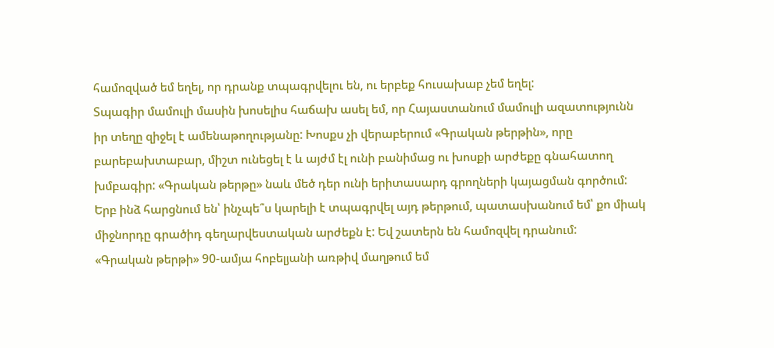համոզված եմ եղել, որ դրանք տպագրվելու են, ու երբեք հուսախաբ չեմ եղել:
Տպագիր մամուլի մասին խոսելիս հաճախ ասել եմ, որ Հայաստանում մամուլի ազատությունն իր տեղը զիջել է ամենաթողությանը: Խոսքս չի վերաբերում «Գրական թերթին», որը բարեբախտաբար, միշտ ունեցել է և այժմ էլ ունի բանիմաց ու խոսքի արժեքը գնահատող խմբագիր: «Գրական թերթը» նաև մեծ դեր ունի երիտասարդ գրողների կայացման գործում: Երբ ինձ հարցնում են՝ ինչպե՞ս կարելի է տպագրվել այդ թերթում, պատասխանում եմ՝ քո միակ միջնորդը գրածիդ գեղարվեստական արժեքն է: Եվ շատերն են համոզվել դրանում:
«Գրական թերթի» 90-ամյա հոբելյանի առթիվ մաղթում եմ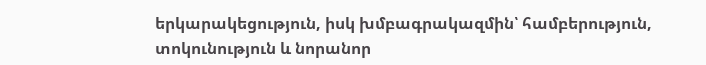երկարակեցություն, իսկ խմբագրակազմին՝ համբերություն, տոկունություն և նորանոր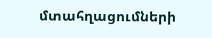մտահղացումների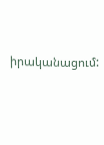իրականացում: